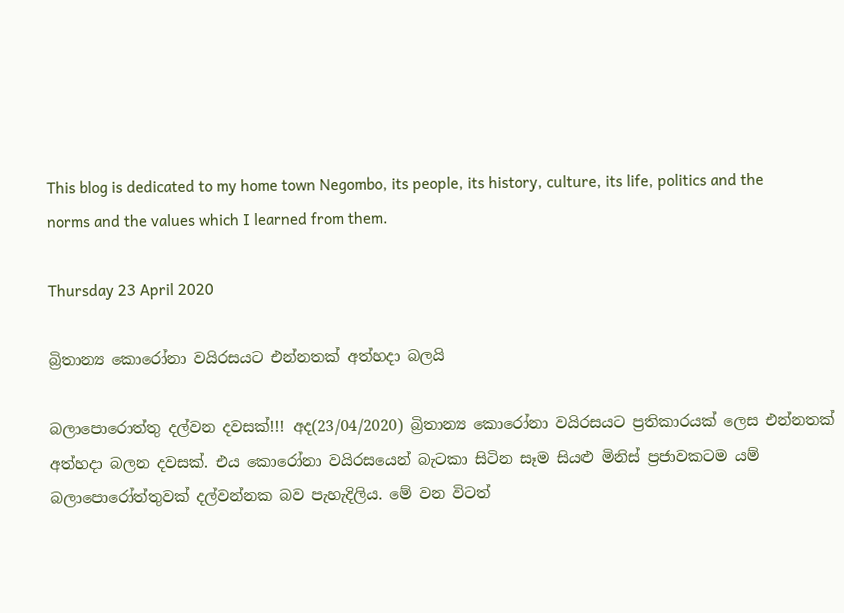This blog is dedicated to my home town Negombo, its people, its history, culture, its life, politics and the norms and the values which I learned from them.

Thursday 23 April 2020

බ්‍රිතාන්‍ය කොරෝනා වයිරසයට එන්නතක් අත්හදා බලයි

බලාපොරොත්තු දල්වන දවසක්!!! අද(23/04/2020) බ්‍රිතාන්‍ය කොරෝනා වයිරසයට ප්‍රතිකාරයක් ලෙස එන්නතක් අත්හදා බලන දවසක්. එය කොරෝනා වයිරසයෙන් බැටකා සිටින සෑම සියළු මිනිස් ප්‍රජාවකටම යම් බලාපොරෝත්තුවක් දල්වන්නක බව පැහැදිලිය. මේ වන විටත්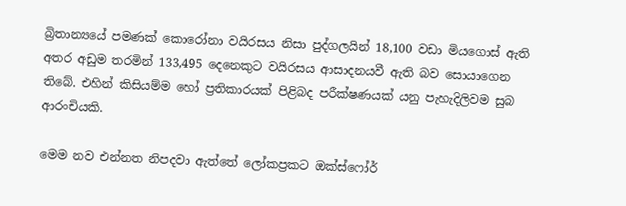බ්‍රිතාන්‍යයේ පමණක් කොරෝනා වයිරසය නිසා පුද්ගලයින් 18,100 වඩා මියගොස් ඇති අතර අඩුම තරමින් 133,495 දෙනෙකුට වයිරසය ආසාදනයවී ඇති බව සොයාගෙන තිබේ. එහින් කිසියම්ම හෝ ප්‍රතිකාරයක් පිළිබද පරීක්ෂණයක් යනු පැහැදිලිවම සුබ ආරංචියකි.

මෙම නව එන්නත නිපදවා ඇත්තේ ලෝකප්‍රකට ඔක්ස්ෆෝර්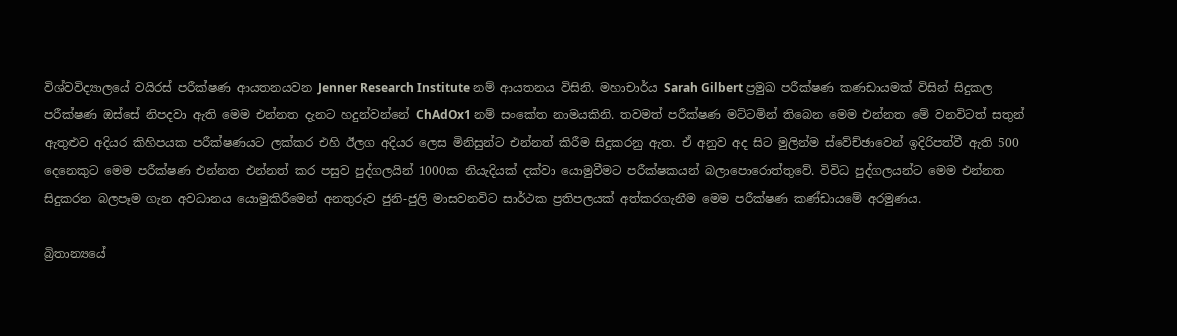විශ්වවිද්‍යාලයේ වයිරස් පරීක්ෂණ ආයතනයවන Jenner Research Institute නම් ආයතනය විසිනි. මහාචාර්ය Sarah Gilbert ප්‍රමුඛ පරීක්ෂණ කණඩායමක් විසින් සිදුකල පරීක්ෂණ ඔස්සේ නිපදවා ඇති මෙම එන්නත දැනට හදුන්වන්නේ ChAdOx1 නම් සංකේත නාමයකිනි. තවමත් පරීක්ෂණ මට්ටමින් තිබෙන මෙම එන්නත මේ වනවිටත් සතුන් ඇතුළුව අදියර කිහිපයක පරීක්ෂණයට ලක්කර එහි ඊලග අදියර ලෙස මිනිසුන්ට එන්නත් කිරීම සිදුකරනු ඇත. ඒ අනුව අද සිට මුලින්ම ස්වේච්ඡාවෙන් ඉදිරිපත්වී ඇති 500 දෙනෙකුට මෙම පරීක්ෂණ එන්නත එන්නත් කර පසුව පුද්ගලයින් 1000ක නියැදියක් දක්වා යොමුවීමට පරීක්ෂකයන් බලාපොරොත්තුවේ. විවිධ පුද්ගලයන්ට මෙම එන්නත සිදුකරන බලපෑම ගැන අවධානය යොමුකිරීමෙන් අනතුරුව ජුනි-ජුලි මාසවනවිට සාර්ථක ප්‍රතිපලයක් අත්කරගැනීම මෙම පරීක්ෂණ කණ්ඩායමේ අරමුණය.

බ්‍රිතාන්‍යයේ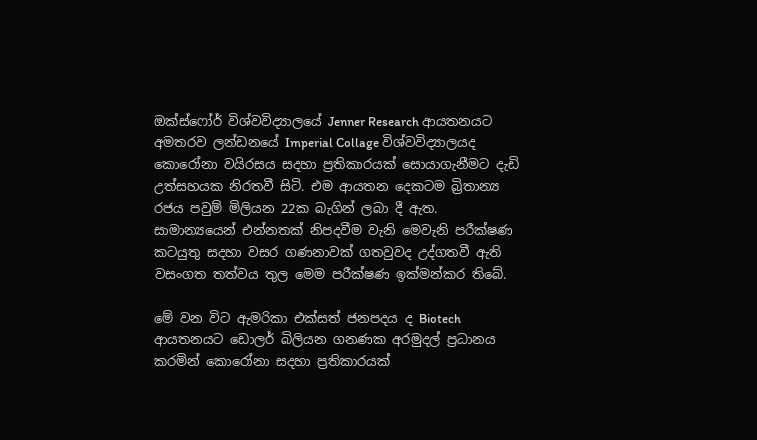ඔක්ස්ෆෝර් විශ්වවිද්‍යාලයේ Jenner Research ආයතනයට අමතරව ලන්ඩනයේ Imperial Collage විශ්වවිද්‍යාලයද කොරෝනා වයිරසය සදහා ප්‍රතිකාරයක් සොයාගැනීමට දැඩි උත්සහයක නිරතවී සිටි. එම ආයතන දෙකටම බ්‍රිතාන්‍ය රජය පවුම් මිලියන 22ක බැගින් ලබා දී ඇත. සාමාන්‍යයෙන් එන්නතක් නිපදවීම වැනි මෙවැනි පරීක්ෂණ කටයුතු සදහා වසර ගණනාවක් ගතවුවද උද්ගතවී ඇති වසංගත තත්වය තුල මෙම පරීක්ෂණ ඉක්මන්කර තිබේ.

මේ වන විට ඇමරිකා එක්සත් ජනපදය ද Biotech ආයතනයට ඩොලර් බිලියන ගනණක අරමුදල් ප්‍රධානය කරමින් කොරෝනා සදහා ප්‍රතිකාරයක්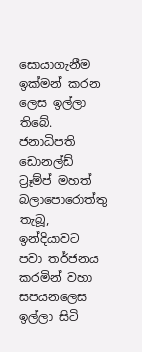සොයාගැනීම ඉක්මන් කරන ලෙස ඉල්ලා තිබේ. ජනාධිපති ඩොනල්ඩ් ට්‍රෑම්ප් මහත් බලාපොරොත්තු තැබූ, ඉන්දියාවට පවා තර්ජනය කරමින් වහා සපයනලෙස ඉල්ලා සිටි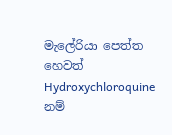මැලේරියා පෙත්ත හෙවත් Hydroxychloroquine නම්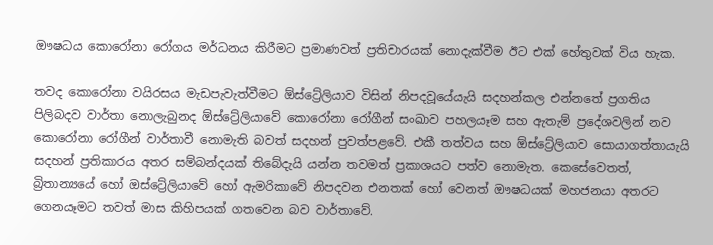ඖෂධය කොරෝනා රෝගය මර්ධනය කිරීමට ප්‍රමාණවත් ප්‍රතිචාරයක් නොදැක්වීම ඊට එක් හේතුවක් විය හැක.

තවද කොරෝනා වයිරසය මැඩපැවැත්වීමට ඕස්ට්‍රේලියාව විසින් නිපදවූයේයැයි සදහන්කල එන්නතේ ප්‍රගතිය පිලිබදව වාර්තා නොලැබුනද ඕස්ට්‍රේලියාවේ කොරෝනා රෝගීන් සංඛාව පහලයෑම සහ ඇතැම් ප්‍රදේශවලින් නව කොරෝනා රෝගීන් වාර්තාවී නොමැති බවත් සදහන් පුවත්පළවේ. එකී තත්වය සහ ඕස්ට්‍රේලියාව සොයාගත්තායැයි සදහන් ප්‍රතිකාරය අතර සම්බන්දයක් තිබේදැයි යන්න තවමත් ප්‍රකාශයට පත්ව නොමැත. කෙසේවෙතත්, බ්‍රිතාන්‍යයේ හෝ ඔස්ට්‍රේලියාවේ හෝ ඇමරිකාවේ නිපදවන එනතක් හෝ වෙනත් ඖෂධයක් මහජනයා අතරට ගෙනයෑමට තවත් මාස කිහිපයක් ගතවෙන බව වාර්තාවේ.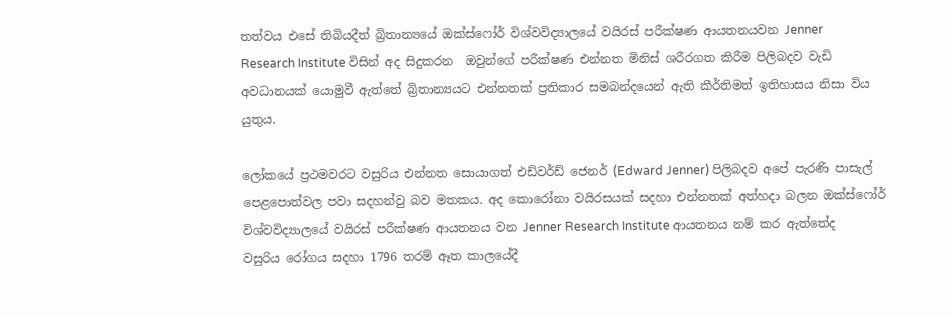තත්වය එසේ තිබියදීත් බ්‍රිතාන්‍යයේ ඔක්ස්ෆෝර් විශ්වවිද්‍යාලයේ වයිරස් පරීක්ෂණ ආයතනයවන Jenner Research Institute විසින් අද සිදුකරන  ඔවුන්ගේ පරීක්ෂණ එන්නත මිනිස් ශරීරගත කිරීම පිලිබදව වැඩි අවධානයක් යොමුවී ඇත්තේ බ්‍රිතාන්‍යයට එන්නතක් ප්‍රතිකාර සමබන්දයෙන් ඇති කීර්තිමත් ඉතිහාසය නිසා විය යුතුය.

ලෝකයේ ප්‍රථමවරට වසුරිය එන්නත සොයාගත් එඩ්වර්ඩ් ජෙනර් (Edward Jenner) පිලිබදව අපේ පැරණි පාසැල් පෙළපොත්වල පවා සදහන්වු බව මතකය. අද කොරෝනා වයිරසයක් සදහා එන්නතක් අත්හදා බලන ඔක්ස්ෆෝර් විශ්වවිද්‍යාලයේ වයිරස් පරීක්ෂණ ආයතනය වන Jenner Research Institute ආයතනය නම් කර ඇත්තේද වසුරිය රෝගය සදහා 1796 තරම් ඈත කාලයේදී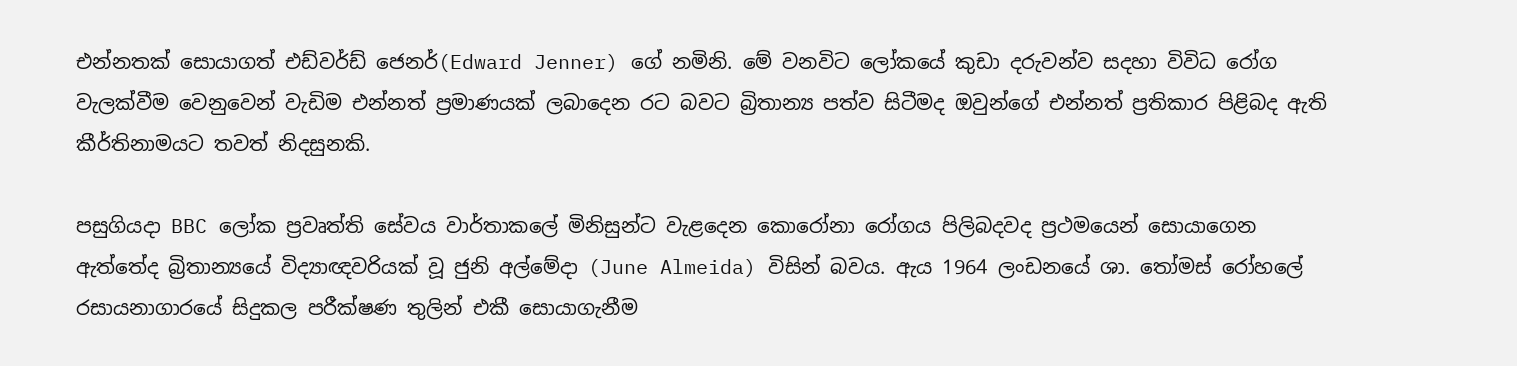එන්නතක් සොයාගත් එඩ්වර්ඩ් ජෙනර්(Edward Jenner) ගේ නමිනි. මේ වනවිට ලෝකයේ කුඩා දරුවන්ව සදහා විවිධ රෝග වැලක්වීම වෙනුවෙන් වැඩිම එන්නත් ප්‍රමාණයක් ලබාදෙන රට බවට බ්‍රිතාන්‍ය පත්ව සිටීමද ඔවුන්ගේ එන්නත් ප්‍රතිකාර පිළිබද ඇති කීර්තිනාමයට තවත් නිදසුනකි.

පසුගියදා BBC ලෝක ප්‍රවෘත්ති සේවය වාර්තාකලේ මිනිසුන්ට වැළදෙන කොරෝනා රෝගය පිලිබදවද ප්‍රථමයෙන් සොයාගෙන ඇත්තේද බ්‍රිතාන්‍යයේ විද්‍යාඥවරියක් වූ ජුනි අල්මේදා (June Almeida) විසින් බවය. ඇය 1964 ලංඩනයේ ශා. තෝමස් රෝහලේ රසායනාගාරයේ සිදුකල පරීක්ෂණ තුලින් එකී සොයාගැනීම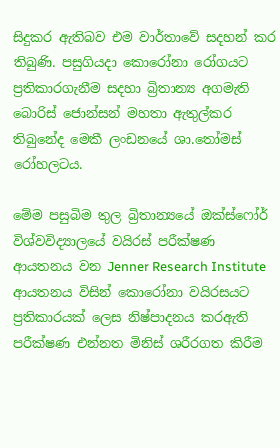සිදුකර ඇතිබව එම වාර්තාවේ සදහන් කර තිබුණි. පසුගියදා කොරෝනා රෝගයට ප්‍රතිකාරගැනීම සදහා බ්‍රිතාන්‍ය අගමැති බොරිස් ජොන්සන් මහතා ඇතුල්කර තිබුනේද මෙකී ලංඩනයේ ශා.තෝමස් රෝහලටය.

මේම පසුබිම තුල බ්‍රිතාන්‍යයේ ඔක්ස්ෆෝර් විශ්වවිද්‍යාලයේ වයිරස් පරීක්ෂණ ආයතනය වන Jenner Research Institute ආයතනය විසින් කොරෝනා වයිරසයට ප්‍රතිකාරයක් ලෙස නිෂ්පාදනය කරඇති පරීක්ෂණ එන්නත මිනිස් ශරීරගත කිරීම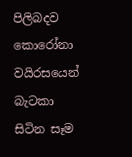පිලිබදව කොරෝනා වයිරසයෙන් බැටකා සිටින සෑම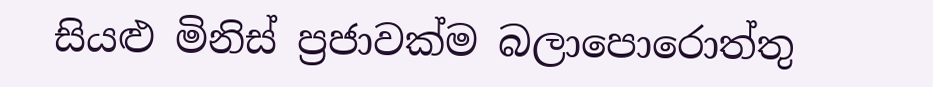සියළු මිනිස් ප්‍රජාවක්ම බලාපොරොත්තු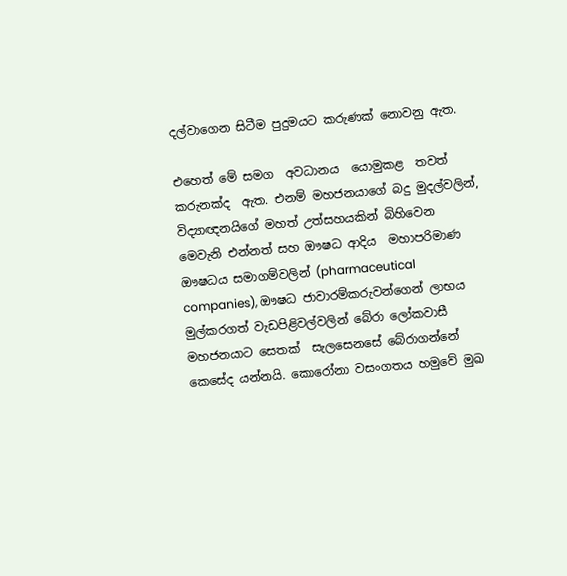දල්වාගෙන සිටීම පුදුමයට කරුණක් නොවනු ඇත.

එහෙත් මේ සමග  අවධානය  යොමුකළ  තවත්  කරුනක්ද  ඇත. එනම් මහජනයාගේ බදු මුදල්වලින්, විද්‍යාඥනයිගේ මහත් උත්සහයකින් බිහිවෙන මෙවැනි එන්නත් සහ ඖෂධ ආදිය  මහාපරිමාණ ඖෂධය සමාගම්වලින් (pharmaceutical companies), ඖෂධ ජාවාරම්කරුවන්ගෙන් ලාභය මුල්කරගත් වැඩපිළිවල්වලින් බේරා ලෝකවාසී මහජනයාට සෙතක්  සැලසෙනසේ බේරාගන්නේ  කෙසේද යන්නයි. කොරෝනා වසංගතය හමුවේ මුඛ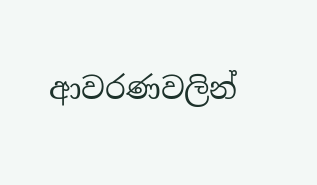ආවරණවලින්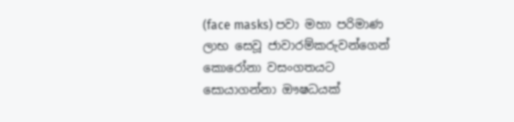(face masks) පවා මහා පරිමාණ ලාභ සෙවූ ජාවාරම්කරුවන්ගෙන් කොරෝනා වසංගතයට සොයාගන්නා ඖෂධයක්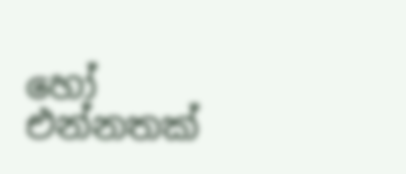හෝ එන්නතක්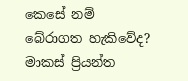කෙසේ නම් බේරාගත හැකිවේද?
මාකස් ප්‍රියන්ත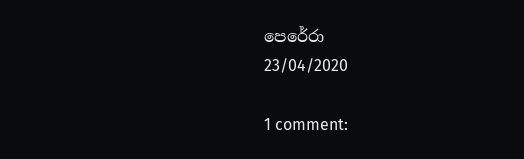පෙරේරා
23/04/2020

1 comment: